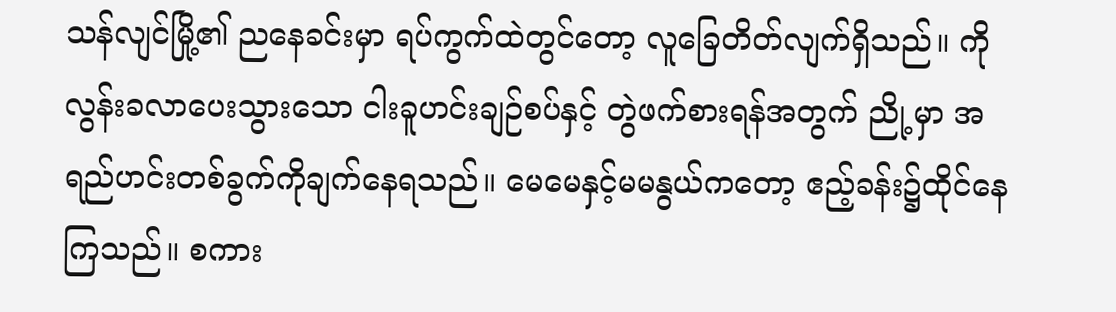သန်လျင်မြို့၏ ညနေခင်းမှာ ရပ်ကွက်ထဲတွင်တော့ လူခြေတိတ်လျက်ရှိသည်။ ကိုလွန်းခလာပေးသွားသော ငါးခူဟင်းချဉ်စပ်နှင့် တွဲဖက်စားရန်အတွက် ညို့မှာ အရည်ဟင်းတစ်ခွက်ကိုချက်နေရသည်။ မေမေနှင့်မမနွယ်ကတော့ ဧည့်ခန်း၌ထိုင်နေကြသည်။ စကား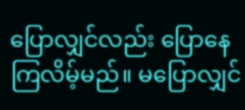ပြောလျှင်လည်း ပြောနေကြလိမ့်မည်။ မပြောလျှင်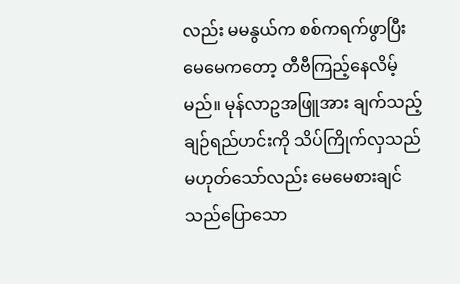လည်း မမနွယ်က စစ်ကရက်ဖွာပြီး မေမေကတော့ တီဗီကြည့်နေလိမ့်မည်။ မုန်လာဥအဖြူအား ချက်သည့် ချဉ်ရည်ဟင်းကို သိပ်ကြိုက်လှသည်မဟုတ်သော်လည်း မေမေစားချင်သည်ပြောသော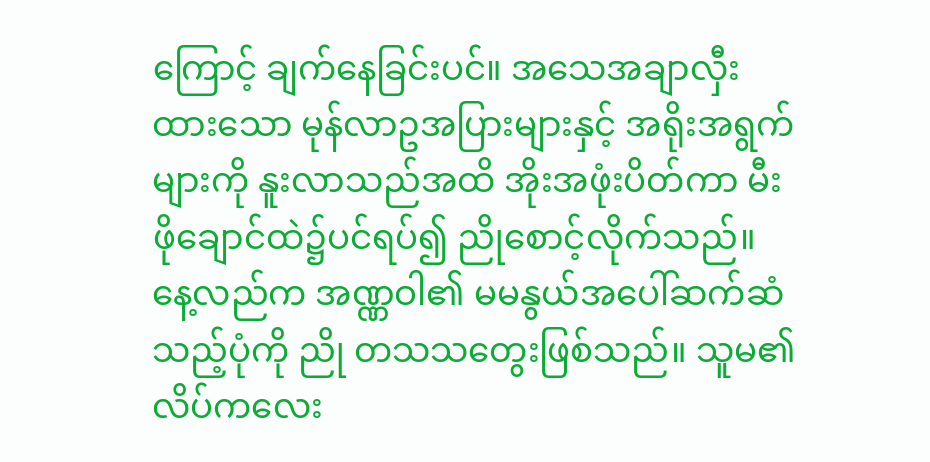ကြောင့် ချက်နေခြင်းပင်။ အသေအချာလှီးထားသော မုန်လာဥအပြားများနှင့် အရိုးအရွက်များကို နူးလာသည်အထိ အိုးအဖုံးပိတ်ကာ မီးဖိုချောင်ထဲ၌ပင်ရပ်၍ ညိုစောင့်လိုက်သည်။
နေ့လည်က အဏ္ဏဝါ၏ မမနွယ်အပေါ်ဆက်ဆံသည့်ပုံကို ညို တသသတွေးဖြစ်သည်။ သူမ၏လိပ်ကလေး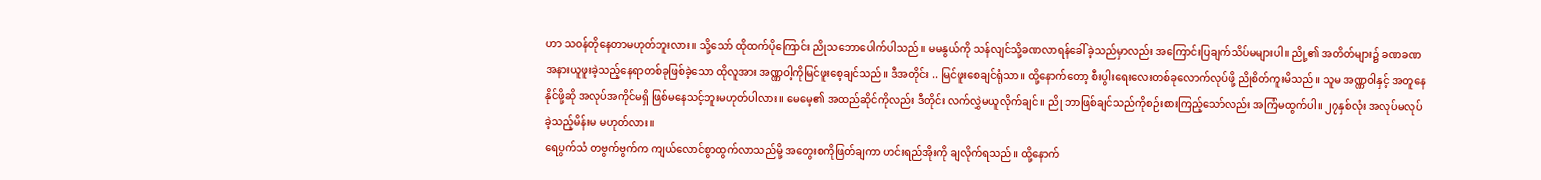ဟာ သဝန်တိုနေတာမဟုတ်ဘူးလား။ သို့သော် ထိုထက်ပိုကြောင်း ညိုသဘောပေါက်ပါသည်။ မမနွယ်ကို သန်လျင်သို့ခဏလာရန်ခေါ်ခဲ့သည်မှာလည်း အကြောင်းပြချက်သိပ်မများပါ။ ညို့၏ အတိတ်များ၌ ခဏခဏ အနားယူဖူးခဲ့သည့်နေရာတစ်ခုဖြစ်ခဲ့သော ထိုလူအား အဏ္ဏဝါ့ကိုမြင်ဖူးစေ့ချင်သည်။ ဒီအတိုင်း .. မြင်ဖူးစေချင်ရုံသာ။ ထို့နောက်တော့ စီးပွါးရေးလေးတစ်ခုလောက်လုပ်ဖို့ ညိုစိတ်ကူးမိသည်။ သူမ အဏ္ဏဝါနှင့် အတူနေနိုင်ဖို့ဆို အလုပ်အကိုင်မရှိ ဖြစ်မနေသင့်ဘူးမဟုတ်ပါလား။ မေမေ့၏ အထည်ဆိုင်ကိုလည်း ဒီတိုင်း လက်လွှဲမယူလိုက်ချင်။ ညို ဘာဖြစ်ချင်သည်ကိုစဉ်းစားကြည့်သော်လည်း အကြံမထွက်ပါ။ ၂၇နှစ်လုံး အလုပ်မလုပ်ခဲ့သည့်မိန်းမ မဟုတ်လား။
ရေပွက်သံ တဗွက်ဗွက်က ကျယ်လောင်စွာထွက်လာသည်မို့ အတွေးစကိုဖြတ်ချကာ ဟင်းရည်အိုးကို ချလိုက်ရသည်။ ထို့နောက်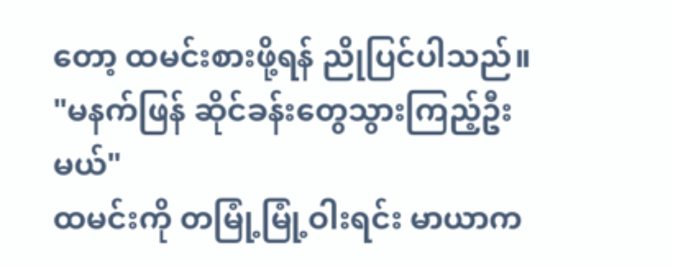တော့ ထမင်းစားဖို့ရန် ညိုပြင်ပါသည်။
"မနက်ဖြန် ဆိုင်ခန်းတွေသွားကြည့်ဦးမယ်"
ထမင်းကို တမြုံ့မြုံ့ဝါးရင်း မာယာက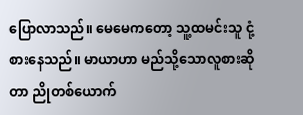ပြောလာသည်။ မေမေကတော့ သူ့ထမင်းသူ ငုံ့စားနေသည်။ မာယာဟာ မည်သို့သောလူစားဆိုတာ ညိုတစ်ယောက်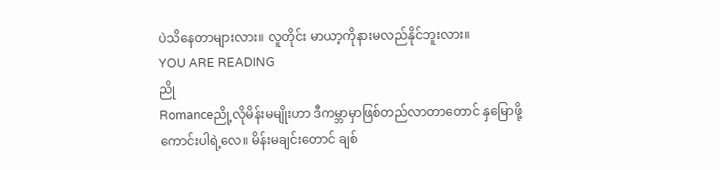ပဲသိနေတာများလား။ လူတိုင်း မာယာ့ကိုနားမလည်နိုင်ဘူးလား။
YOU ARE READING
ညို
Romanceညို့လိုမိန်းမမျိုးဟာ ဒီကမ္ဘာမှာဖြစ်တည်လာတာတောင် နှမြောဖို့ကောင်းပါရဲ့လေ။ မိန်းမချင်းတောင် ချစ်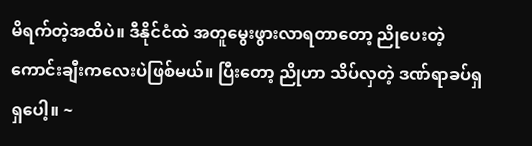မိရက်တဲ့အထိပဲ။ ဒီနိုင်ငံထဲ အတူမွေးဖွားလာရတာတော့ ညိုပေးတဲ့ ကောင်းချီးကလေးပဲဖြစ်မယ်။ ပြီးတော့ ညိုဟာ သိပ်လှတဲ့ ဒဏ်ရာခပ်ရှရှပေါ့။ ~